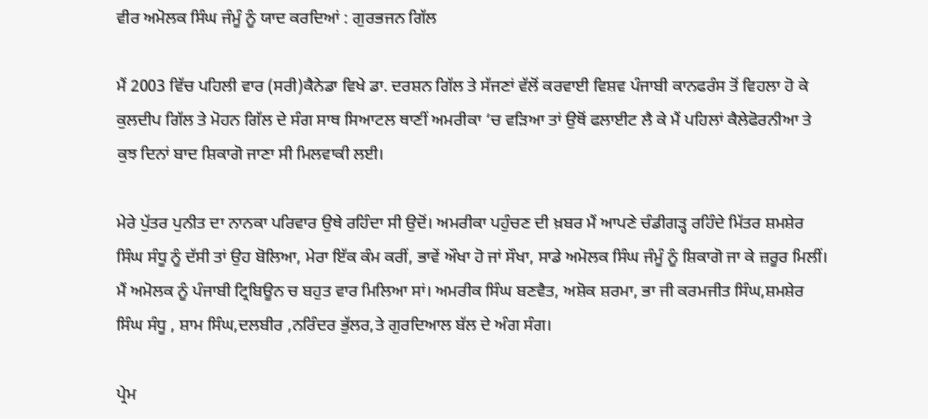ਵੀਰ ਅਮੋਲਕ ਸਿੰਘ ਜੰਮੂੰ ਨੂੰ ਯਾਦ ਕਰਦਿਆਂ : ਗੁਰਭਜਨ ਗਿੱਲ

ਮੈਂ 2003 ਵਿੱਚ ਪਹਿਲੀ ਵਾਰ (ਸਰੀ)ਕੈਨੇਡਾ ਵਿਖੇ ਡਾ. ਦਰਸ਼ਨ ਗਿੱਲ ਤੇ ਸੱਜਣਾਂ ਵੱਲੋਂ ਕਰਵਾਈ ਵਿਸ਼ਵ ਪੰਜਾਬੀ ਕਾਨਫਰੰਸ ਤੋਂ ਵਿਹਲਾ ਹੋ ਕੇ ਕੁਲਦੀਪ ਗਿੱਲ ਤੇ ਮੋਹਨ ਗਿੱਲ ਦੇ ਸੰਗ ਸਾਥ ਸਿਆਟਲ ਥਾਣੀਂ ਅਮਰੀਕਾ ‘ਚ ਵੜਿਆ ਤਾਂ ਉਥੋਂ ਫਲਾਈਟ ਲੈ ਕੇ ਮੈਂ ਪਹਿਲਾਂ ਕੈਲੇਫੋਰਨੀਆ ਤੇ ਕੁਝ ਦਿਨਾਂ ਬਾਦ ਸ਼ਿਕਾਗੋ ਜਾਣਾ ਸੀ ਮਿਲਵਾਕੀ ਲਈ।

ਮੇਰੇ ਪੁੱਤਰ ਪੁਨੀਤ ਦਾ ਨਾਨਕਾ ਪਰਿਵਾਰ ਉਥੇ ਰਹਿੰਦਾ ਸੀ ਉਦੋਂ। ਅਮਰੀਕਾ ਪਹੁੰਚਣ ਦੀ ਖ਼ਬਰ ਮੈਂ ਆਪਣੇ ਚੰਡੀਗੜ੍ਹ ਰਹਿੰਦੇ ਮਿੱਤਰ ਸ਼ਮਸ਼ੇਰ ਸਿੰਘ ਸੰਧੂ ਨੂੰ ਦੱਸੀ ਤਾਂ ਉਹ ਬੋਲਿਆ, ਮੇਰਾ ਇੱਕ ਕੰਮ ਕਰੀਂ, ਭਾਵੇਂ ਔਖਾ ਹੋ ਜਾਂ ਸੌਖਾ, ਸਾਡੇ ਅਮੋਲਕ ਸਿੰਘ ਜੰਮੂੰ ਨੂੰ ਸ਼ਿਕਾਗੋ ਜਾ ਕੇ ਜ਼ਰੂਰ ਮਿਲੀਂ। ਮੈਂ ਅਮੋਲਕ ਨੂੰ ਪੰਜਾਬੀ ਟ੍ਰਿਬਿਊਨ ਚ ਬਹੁਤ ਵਾਰ ਮਿਲਿਆ ਸਾਂ। ਅਮਰੀਕ ਸਿੰਘ ਬਣਵੈਤ, ਅਸ਼ੋਕ ਸ਼ਰਮਾ, ਭਾ ਜੀ ਕਰਮਜੀਤ ਸਿੰਘ,ਸ਼ਮਸ਼ੇਰ ਸਿੰਘ ਸੰਧੂ , ਸ਼ਾਮ ਸਿੰਘ,ਦਲਬੀਰ ,ਨਰਿੰਦਰ ਭੁੱਲਰ,ਤੇ ਗੁਰਦਿਆਲ ਬੱਲ ਦੇ ਅੰਗ ਸੰਗ।

ਪ੍ਰੇਮ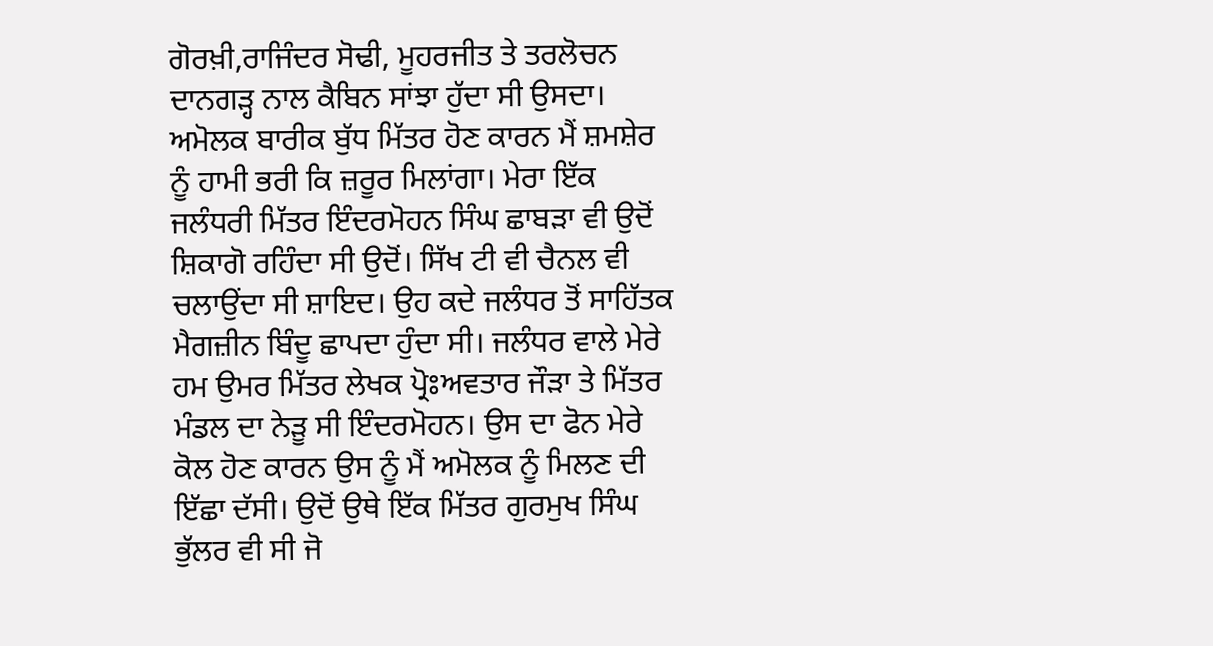ਗੋਰਖ਼ੀ,ਰਾਜਿੰਦਰ ਸੋਢੀ, ਮੂਹਰਜੀਤ ਤੇ ਤਰਲੋਚਨ ਦਾਨਗੜ੍ਹ ਨਾਲ ਕੈਬਿਨ ਸਾਂਝਾ ਹੁੱਦਾ ਸੀ ਉਸਦਾ। ਅਮੋਲਕ ਬਾਰੀਕ ਬੁੱਧ ਮਿੱਤਰ ਹੋਣ ਕਾਰਨ ਮੈਂ ਸ਼ਮਸ਼ੇਰ ਨੂੰ ਹਾਮੀ ਭਰੀ ਕਿ ਜ਼ਰੂਰ ਮਿਲਾਂਗਾ। ਮੇਰਾ ਇੱਕ ਜਲੰਧਰੀ ਮਿੱਤਰ ਇੰਦਰਮੋਹਨ ਸਿੰਘ ਛਾਬੜਾ ਵੀ ਉਦੋਂ ਸ਼ਿਕਾਗੋ ਰਹਿੰਦਾ ਸੀ ਉਦੋਂ। ਸਿੱਖ ਟੀ ਵੀ ਚੈਨਲ ਵੀ ਚਲਾਉਂਦਾ ਸੀ ਸ਼ਾਇਦ। ਉਹ ਕਦੇ ਜਲੰਧਰ ਤੋਂ ਸਾਹਿੱਤਕ ਮੈਗਜ਼ੀਨ ਬਿੰਦੂ ਛਾਪਦਾ ਹੁੰਦਾ ਸੀ। ਜਲੰਧਰ ਵਾਲੇ ਮੇਰੇ ਹਮ ਉਮਰ ਮਿੱਤਰ ਲੇਖਕ ਪ੍ਰੋਃਅਵਤਾਰ ਜੌੜਾ ਤੇ ਮਿੱਤਰ ਮੰਡਲ ਦਾ ਨੇੜੂ ਸੀ ਇੰਦਰਮੋਹਨ। ਉਸ ਦਾ ਫੋਨ ਮੇਰੇ ਕੋਲ ਹੋਣ ਕਾਰਨ ਉਸ ਨੂੰ ਮੈਂ ਅਮੋਲਕ ਨੂੰ ਮਿਲਣ ਦੀ ਇੱਛਾ ਦੱਸੀ। ਉਦੋਂ ਉਥੇ ਇੱਕ ਮਿੱਤਰ ਗੁਰਮੁਖ ਸਿੰਘ ਭੁੱਲਰ ਵੀ ਸੀ ਜੋ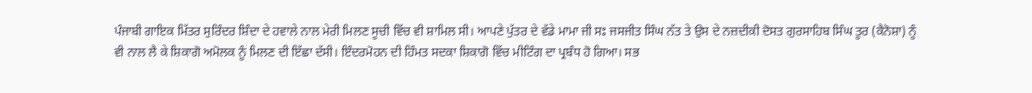ਪੰਜਾਬੀ ਗਾਇਕ ਮਿੱਤਰ ਸੁਰਿੰਦਰ ਸ਼ਿੰਦਾ ਦੇ ਹਵਾਲੇ ਨਾਲ ਮੇਰੀ ਮਿਲਣ ਸੂਚੀ ਵਿੱਚ ਵੀ ਸ਼ਾਮਿਲ ਸੀ। ਆਪਣੇ ਪੁੱਤਰ ਦੇ ਵੱਡੇ ਮਾਮਾ ਜੀ ਸਃ ਜਸਜੀਤ ਸਿੰਘ ਨੱਤ ਤੇ ਉਸ ਦੇ ਨਜ਼ਦੀਕੀ ਦੋਸਤ ਗੁਰਸਾਹਿਬ ਸਿੰਘ ਤੂਰ (ਕੈਨੋਸ਼ਾ) ਨੂੰ ਵੀ ਨਾਲ ਲੈ ਕੇ ਸ਼ਿਕਾਗੋ ਅਮੋਲਕ ਨੂੰ ਮਿਲਣ ਦੀ ਇੱਛਾ ਦੱਸੀ। ਇੰਦਰਮੋਹਨ ਦੀ ਹਿੰਮਤ ਸਦਕਾ ਸ਼ਿਕਾਗੋ ਵਿੱਚ ਮੀਟਿੰਗ ਦਾ ਪ੍ਰਬੰਧ ਹੋ ਗਿਆ। ਸਭ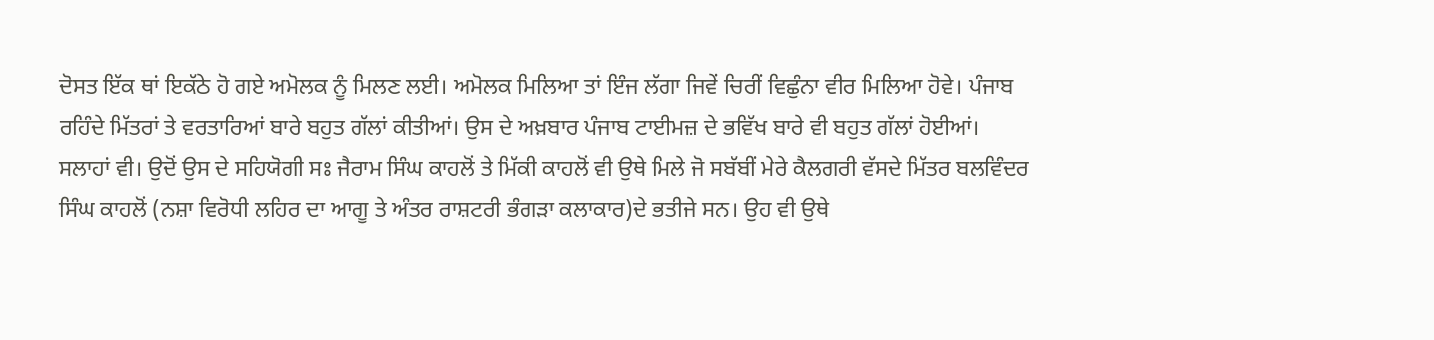ਦੋਸਤ ਇੱਕ ਥਾਂ ਇਕੱਠੇ ਹੋ ਗਏ ਅਮੋਲਕ ਨੂੰ ਮਿਲਣ ਲਈ। ਅਮੋਲਕ ਮਿਲਿਆ ਤਾਂ ਇੰਜ ਲੱਗਾ ਜਿਵੇਂ ਚਿਰੀਂ ਵਿਛੁੰਨਾ ਵੀਰ ਮਿਲਿਆ ਹੋਵੇ। ਪੰਜਾਬ ਰਹਿੰਦੇ ਮਿੱਤਰਾਂ ਤੇ ਵਰਤਾਰਿਆਂ ਬਾਰੇ ਬਹੁਤ ਗੱਲਾਂ ਕੀਤੀਆਂ। ਉਸ ਦੇ ਅਖ਼ਬਾਰ ਪੰਜਾਬ ਟਾਈਮਜ਼ ਦੇ ਭਵਿੱਖ ਬਾਰੇ ਵੀ ਬਹੁਤ ਗੱਲਾਂ ਹੋਈਆਂ। ਸਲਾਹਾਂ ਵੀ। ਉਦੋਂ ਉਸ ਦੇ ਸਹਿਯੋਗੀ ਸਃ ਜੈਰਾਮ ਸਿੰਘ ਕਾਹਲੋਂ ਤੇ ਮਿੱਕੀ ਕਾਹਲੋਂ ਵੀ ਉਥੇ ਮਿਲੇ ਜੋ ਸਬੱਬੀਂ ਮੇਰੇ ਕੈਲਗਰੀ ਵੱਸਦੇ ਮਿੱਤਰ ਬਲਵਿੰਦਰ ਸਿੰਘ ਕਾਹਲੋਂ (ਨਸ਼ਾ ਵਿਰੋਧੀ ਲਹਿਰ ਦਾ ਆਗੂ ਤੇ ਅੰਤਰ ਰਾਸ਼ਟਰੀ ਭੰਗੜਾ ਕਲਾਕਾਰ)ਦੇ ਭਤੀਜੇ ਸਨ। ਉਹ ਵੀ ਉਥੇ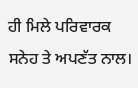ਹੀ ਮਿਲੇ ਪਰਿਵਾਰਕ ਸਨੇਹ ਤੇ ਅਪਣੱਤ ਨਾਲ।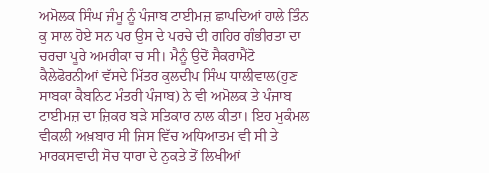ਅਮੋਲਕ ਸਿੰਘ ਜੰਮੂ ਨੂੰ ਪੰਜਾਬ ਟਾਈਮਜ਼ ਛਾਪਦਿਆਂ ਹਾਲੇ ਤਿੰਨ ਕੁ ਸਾਲ ਹੋਏ ਸਨ ਪਰ ਉਸ ਦੇ ਪਰਚੇ ਦੀ ਗਹਿਰ ਗੰਭੀਰਤਾ ਦਾ ਚਰਚਾ ਪੂਰੇ ਅਮਰੀਕਾ ਚ ਸੀ। ਮੈਨੂੰ ਉਦੋਂ ਸੈਕਰਾਮੈਂਟੋ ਕੈਲੇਫੋਰਨੀਆਂ ਵੱਸਦੇ ਮਿੱਤਰ ਕੁਲਦੀਪ ਸਿੰਘ ਧਾਲੀਵਾਲ(ਹੁਣ ਸਾਬਕਾ ਕੈਬਨਿਟ ਮੰਤਰੀ ਪੰਜਾਬ) ਨੇ ਵੀ ਅਮੋਲਕ ਤੇ ਪੰਜਾਬ ਟਾਈਮਜ਼ ਦਾ ਜ਼ਿਕਰ ਬੜੇ ਸਤਿਕਾਰ ਨਾਲ ਕੀਤਾ। ਇਹ ਮੁਕੰਮਲ ਵੀਕਲੀ ਅਖ਼ਬਾਰ ਸੀ ਜਿਸ ਵਿੱਚ ਅਧਿਆਤਮ ਵੀ ਸੀ ਤੇ ਮਾਰਕਸਵਾਦੀ ਸੋਚ ਧਾਰਾ ਦੇ ਨੁਕਤੇ ਤੋਂ ਲਿਖੀਆਂ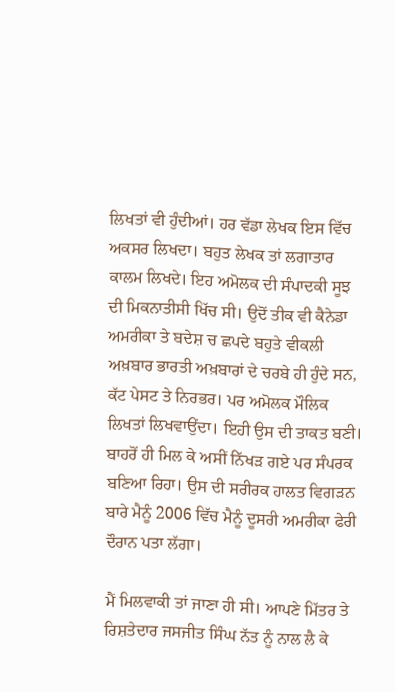ਲਿਖਤਾਂ ਵੀ ਹੁੰਦੀਆਂ। ਹਰ ਵੱਡਾ ਲੇਖਕ ਇਸ ਵਿੱਚ ਅਕਸਰ ਲਿਖਦਾ। ਬਹੁਤ ਲੇਖਕ ਤਾਂ ਲਗਾਤਾਰ ਕਾਲਮ ਲਿਖਦੇ। ਇਹ ਅਮੋਲਕ ਦੀ ਸੰਪਾਦਕੀ ਸੂਝ ਦੀ ਮਿਕਨਾਤੀਸੀ ਖਿੱਚ ਸੀ। ਉਦੋਂ ਤੀਕ ਵੀ ਕੈਨੇਡਾ ਅਮਰੀਕਾ ਤੇ ਬਦੇਸ਼ ਚ ਛਪਦੇ ਬਹੁਤੇ ਵੀਕਲੀ ਅਖ਼ਬਾਰ ਭਾਰਤੀ ਅਖ਼ਬਾਰਾਂ ਦੇ ਚਰਬੇ ਹੀ ਹੁੰਦੇ ਸਨ, ਕੱਟ ਪੇਸਟ ਤੇ ਨਿਰਭਰ। ਪਰ ਅਮੋਲਕ ਮੌਲਿਕ ਲਿਖਤਾਂ ਲਿਖਵਾਉਂਦਾ। ਇਹੀ ਉਸ ਦੀ ਤਾਕਤ ਬਣੀ। ਬਾਹਰੋਂ ਹੀ ਮਿਲ ਕੇ ਅਸੀਂ ਨਿੱਖੜ ਗਏ ਪਰ ਸੰਪਰਕ ਬਣਿਆ ਰਿਹਾ। ਉਸ ਦੀ ਸਰੀਰਕ ਹਾਲਤ ਵਿਗੜਨ ਬਾਰੇ ਮੈਨੂੰ 2006 ਵਿੱਚ ਮੈਨੂੰ ਦੂਸਰੀ ਅਮਰੀਕਾ ਫੇਰੀ ਦੌਰਾਨ ਪਤਾ ਲੱਗਾ।

ਮੈਂ ਮਿਲਵਾਕੀ ਤਾਂ ਜਾਣਾ ਹੀ ਸੀ। ਆਪਣੇ ਮਿੱਤਰ ਤੇ ਰਿਸ਼ਤੇਦਾਰ ਜਸਜੀਤ ਸਿੰਘ ਨੱਤ ਨੂੰ ਨਾਲ ਲੈ ਕੇ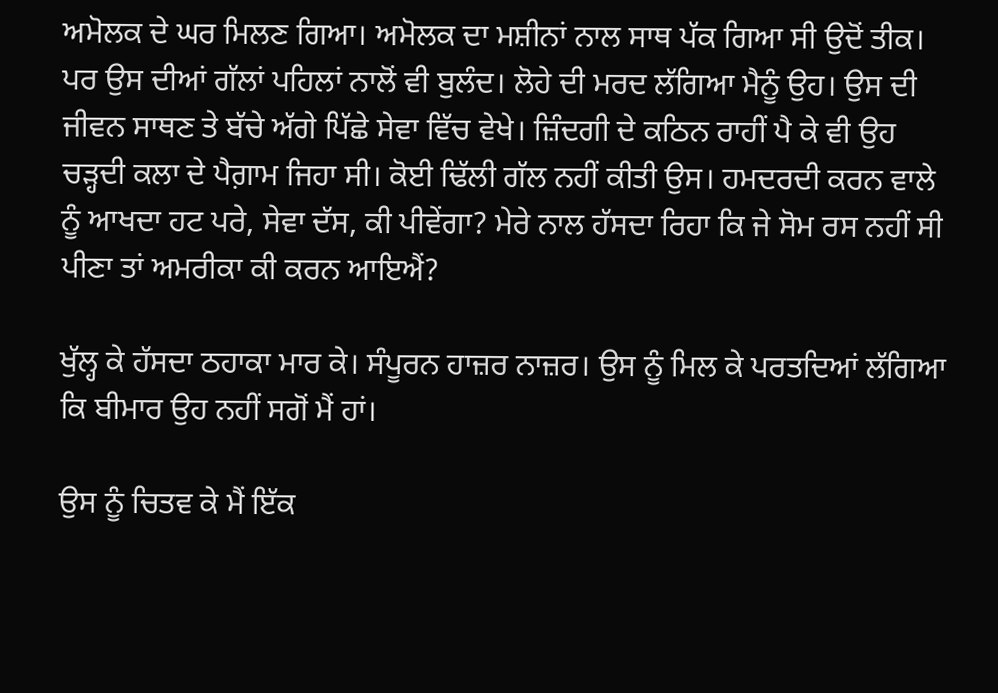ਅਮੋਲਕ ਦੇ ਘਰ ਮਿਲਣ ਗਿਆ। ਅਮੋਲਕ ਦਾ ਮਸ਼ੀਨਾਂ ਨਾਲ ਸਾਥ ਪੱਕ ਗਿਆ ਸੀ ਉਦੋਂ ਤੀਕ। ਪਰ ਉਸ ਦੀਆਂ ਗੱਲਾਂ ਪਹਿਲਾਂ ਨਾਲੋਂ ਵੀ ਬੁਲੰਦ। ਲੋਹੇ ਦੀ ਮਰਦ ਲੱਗਿਆ ਮੈਨੂੰ ਉਹ। ਉਸ ਦੀ ਜੀਵਨ ਸਾਥਣ ਤੇ ਬੱਚੇ ਅੱਗੇ ਪਿੱਛੇ ਸੇਵਾ ਵਿੱਚ ਵੇਖੇ। ਜ਼ਿੰਦਗੀ ਦੇ ਕਠਿਨ ਰਾਹੀਂ ਪੈ ਕੇ ਵੀ ਉਹ ਚੜ੍ਹਦੀ ਕਲਾ ਦੇ ਪੈਗ਼ਾਮ ਜਿਹਾ ਸੀ। ਕੋਈ ਢਿੱਲੀ ਗੱਲ ਨਹੀਂ ਕੀਤੀ ਉਸ। ਹਮਦਰਦੀ ਕਰਨ ਵਾਲੇ ਨੂੰ ਆਖਦਾ ਹਟ ਪਰੇ, ਸੇਵਾ ਦੱਸ, ਕੀ ਪੀਵੇਂਗਾ? ਮੇਰੇ ਨਾਲ ਹੱਸਦਾ ਰਿਹਾ ਕਿ ਜੇ ਸੋਮ ਰਸ ਨਹੀਂ ਸੀ ਪੀਣਾ ਤਾਂ ਅਮਰੀਕਾ ਕੀ ਕਰਨ ਆਇਐਂ?

ਖੁੱਲ੍ਹ ਕੇ ਹੱਸਦਾ ਠਹਾਕਾ ਮਾਰ ਕੇ। ਸੰਪੂਰਨ ਹਾਜ਼ਰ ਨਾਜ਼ਰ। ਉਸ ਨੂੰ ਮਿਲ ਕੇ ਪਰਤਦਿਆਂ ਲੱਗਿਆ ਕਿ ਬੀਮਾਰ ਉਹ ਨਹੀਂ ਸਗੋਂ ਮੈਂ ਹਾਂ।

ਉਸ ਨੂੰ ਚਿਤਵ ਕੇ ਮੈਂ ਇੱਕ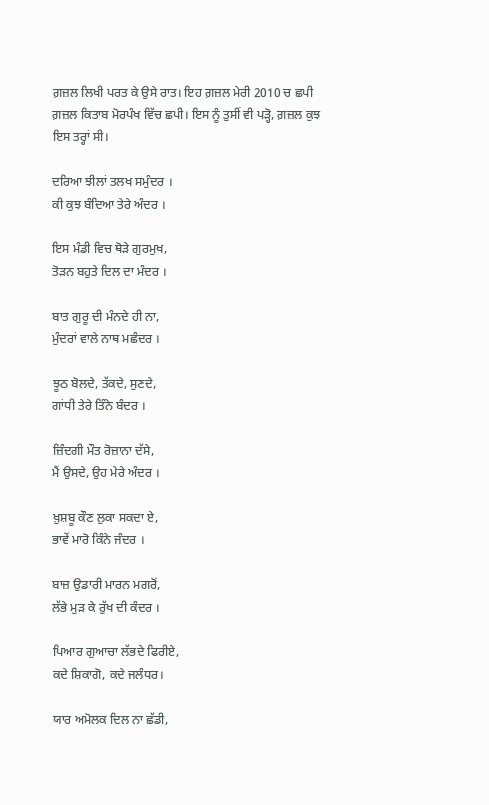ਗ਼ਜ਼ਲ ਲਿਖੀ ਪਰਤ ਕੇ ਉਸੇ ਰਾਤ। ਇਹ ਗ਼ਜ਼ਲ ਮੇਰੀ 2010 ਚ ਛਪੀ ਗ਼ਜ਼ਲ ਕਿਤਾਬ ਮੋਰਪੰਖ ਵਿੱਚ ਛਪੀ। ਇਸ ਨੂੰ ਤੁਸੀਂ ਵੀ ਪੜ੍ਹੋ, ਗ਼ਜ਼ਲ ਕੁਝ ਇਸ ਤਰ੍ਹਾਂ ਸੀ।

ਦਰਿਆ ਝੀਲਾਂ ਤਲਖ ਸਮੁੰਦਰ ।
ਕੀ ਕੁਝ ਬੰਦਿਆ ਤੇਰੇ ਅੰਦਰ ।

ਇਸ ਮੰਡੀ ਵਿਚ ਥੋੜੇ ਗੁਰਮੁਖ,
ਤੋੜਨ ਬਹੁਤੇ ਦਿਲ ਦਾ ਮੰਦਰ ।

ਬਾਤ ਗੁਰੂ ਦੀ ਮੰਨਦੇ ਹੀ ਨਾ,
ਮੁੰਦਰਾਂ ਵਾਲੇ ਨਾਥ ਮਛੰਦਰ ।

ਝੂਠ ਬੋਲਦੇ, ਤੱਕਦੇ, ਸੁਣਦੇ,
ਗਾਂਧੀ ਤੇਰੇ ਤਿੰਨੇ ਬੰਦਰ ।

ਜ਼ਿੰਦਗੀ ਮੌਤ ਰੋਜ਼ਾਨਾ ਦੱਸੇ,
ਮੈਂ ਉਸਦੇ, ਉਹ ਮੇਰੇ ਅੰਦਰ ।

ਖ਼ੁਸ਼ਬੂ ਕੌਣ ਲੁਕਾ ਸਕਦਾ ਏ,
ਭਾਵੇਂ ਮਾਰੋ ਕਿੰਨੇ ਜੰਦਰ ।

ਬਾਜ਼ ਉਡਾਰੀ ਮਾਰਨ ਮਗਰੋਂ,
ਲੱਭੇ ਮੁੜ ਕੇ ਰੁੱਖ ਦੀ ਕੰਦਰ ।

ਪਿਆਰ ਗੁਆਚਾ ਲੱਭਦੇ ਫਿਰੀਏ,
ਕਦੇ ਸ਼ਿਕਾਗੋ, ਕਦੇ ਜਲੰਧਰ।

ਯਾਰ ਅਮੋਲਕ ਦਿਲ ਨਾ ਛੱਡੀ,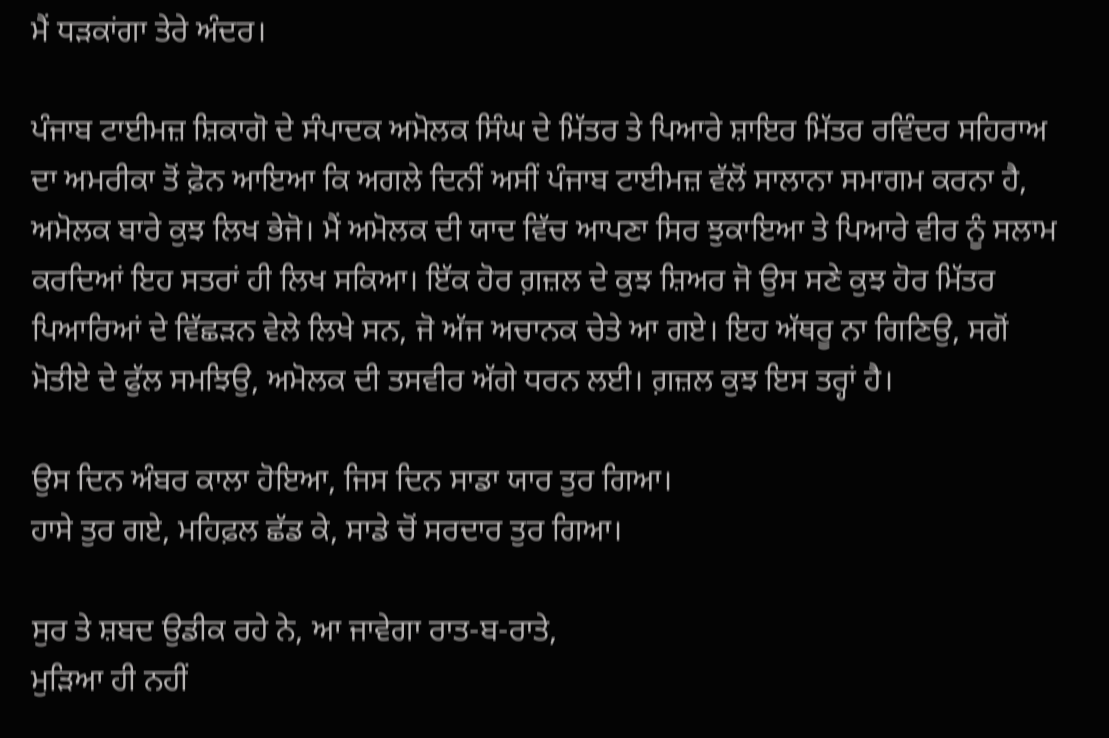ਮੈਂ ਧੜਕਾਂਗਾ ਤੇਰੇ ਅੰਦਰ।

ਪੰਜਾਬ ਟਾਈਮਜ਼ ਸ਼ਿਕਾਗੋ ਦੇ ਸੰਪਾਦਕ ਅਮੋਲਕ ਸਿੰਘ ਦੇ ਮਿੱਤਰ ਤੇ ਪਿਆਰੇ ਸ਼ਾਇਰ ਮਿੱਤਰ ਰਵਿੰਦਰ ਸਹਿਰਾਅ ਦਾ ਅਮਰੀਕਾ ਤੋਂ ਫ਼ੋਨ ਆਇਆ ਕਿ ਅਗਲੇ ਦਿਨੀਂ ਅਸੀਂ ਪੰਜਾਬ ਟਾਈਮਜ਼ ਵੱਲੋਂ ਸਾਲਾਨਾ ਸਮਾਗਮ ਕਰਨਾ ਹੈ, ਅਮੋਲਕ ਬਾਰੇ ਕੁਝ ਲਿਖ ਭੇਜੋ। ਮੈਂ ਅਮੋਲਕ ਦੀ ਯਾਦ ਵਿੱਚ ਆਪਣਾ ਸਿਰ ਝੁਕਾਇਆ ਤੇ ਪਿਆਰੇ ਵੀਰ ਨੂੰ ਸਲਾਮ ਕਰਦਿਆਂ ਇਹ ਸਤਰਾਂ ਹੀ ਲਿਖ ਸਕਿਆ। ਇੱਕ ਹੋਰ ਗ਼ਜ਼ਲ ਦੇ ਕੁਝ ਸ਼ਿਅਰ ਜੋ ਉਸ ਸਣੇ ਕੁਝ ਹੋਰ ਮਿੱਤਰ ਪਿਆਰਿਆਂ ਦੇ ਵਿੱਛੜਨ ਵੇਲੇ ਲਿਖੇ ਸਨ, ਜੋ ਅੱਜ ਅਚਾਨਕ ਚੇਤੇ ਆ ਗਏ। ਇਹ ਅੱਥਰੂ ਨਾ ਗਿਣਿਉ, ਸਗੋਂ ਮੋਤੀਏ ਦੇ ਫੁੱਲ ਸਮਝਿਉ, ਅਮੋਲਕ ਦੀ ਤਸਵੀਰ ਅੱਗੇ ਧਰਨ ਲਈ। ਗ਼ਜ਼ਲ ਕੁਝ ਇਸ ਤਰ੍ਹਾਂ ਹੈ।

ਉਸ ਦਿਨ ਅੰਬਰ ਕਾਲਾ ਹੋਇਆ, ਜਿਸ ਦਿਨ ਸਾਡਾ ਯਾਰ ਤੁਰ ਗਿਆ।
ਹਾਸੇ ਤੁਰ ਗਏ, ਮਹਿਫ਼ਲ ਛੱਡ ਕੇ, ਸਾਡੇ ਚੋਂ ਸਰਦਾਰ ਤੁਰ ਗਿਆ।

ਸੁਰ ਤੇ ਸ਼ਬਦ ਉਡੀਕ ਰਹੇ ਨੇ, ਆ ਜਾਵੇਗਾ ਰਾਤ-ਬ-ਰਾਤੇ,
ਮੁੜਿਆ ਹੀ ਨਹੀਂ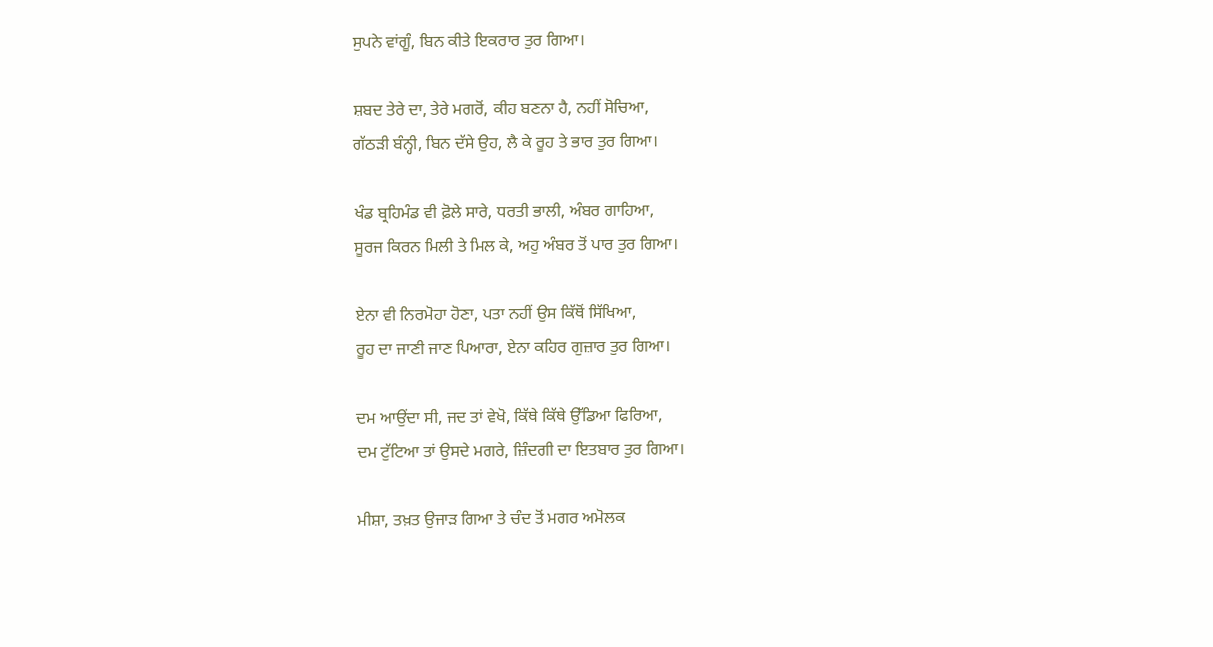ਸੁਪਨੇ ਵਾਂਗੂੰ, ਬਿਨ ਕੀਤੇ ਇਕਰਾਰ ਤੁਰ ਗਿਆ।

ਸ਼ਬਦ ਤੇਰੇ ਦਾ, ਤੇਰੇ ਮਗਰੋਂ, ਕੀਹ ਬਣਨਾ ਹੈ, ਨਹੀਂ ਸੋਚਿਆ,
ਗੱਠੜੀ ਬੰਨ੍ਹੀ, ਬਿਨ ਦੱਸੇ ਉਹ, ਲੈ ਕੇ ਰੂਹ ਤੇ ਭਾਰ ਤੁਰ ਗਿਆ।

ਖੰਡ ਬ੍ਰਹਿਮੰਡ ਵੀ ਫ਼ੋਲੇ ਸਾਰੇ, ਧਰਤੀ ਭਾਲੀ, ਅੰਬਰ ਗਾਹਿਆ,
ਸੂਰਜ ਕਿਰਨ ਮਿਲੀ ਤੇ ਮਿਲ ਕੇ, ਅਹੁ ਅੰਬਰ ਤੋਂ ਪਾਰ ਤੁਰ ਗਿਆ।

ਏਨਾ ਵੀ ਨਿਰਮੋਹਾ ਹੋਣਾ, ਪਤਾ ਨਹੀਂ ਉਸ ਕਿੱਥੋਂ ਸਿੱਖਿਆ,
ਰੂਹ ਦਾ ਜਾਣੀ ਜਾਣ ਪਿਆਰਾ, ਏਨਾ ਕਹਿਰ ਗੁਜ਼ਾਰ ਤੁਰ ਗਿਆ।

ਦਮ ਆਉਂਦਾ ਸੀ, ਜਦ ਤਾਂ ਵੇਖੋ, ਕਿੱਥੇ ਕਿੱਥੇ ਉੱਡਿਆ ਫਿਰਿਆ,
ਦਮ ਟੁੱਟਿਆ ਤਾਂ ਉਸਦੇ ਮਗਰੇ, ਜ਼ਿੰਦਗੀ ਦਾ ਇਤਬਾਰ ਤੁਰ ਗਿਆ।

ਮੀਸ਼ਾ, ਤਖ਼ਤ ਉਜਾੜ ਗਿਆ ਤੇ ਚੰਦ ਤੋਂ ਮਗਰ ਅਮੋਲਕ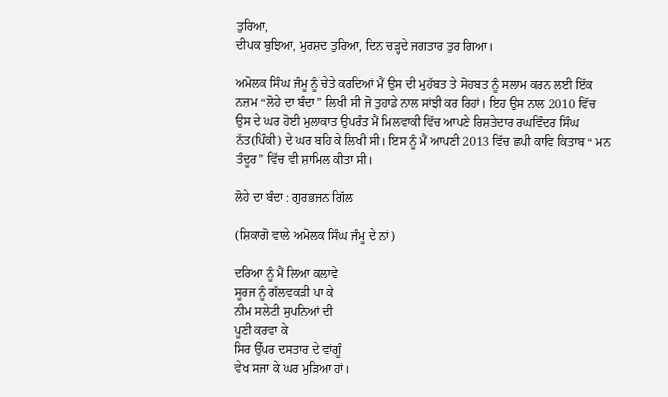ਤੁਰਿਆ,
ਦੀਪਕ ਬੁਝਿਆ, ਮੁਰਸ਼ਦ ਤੁਰਿਆ, ਦਿਨ ਚੜ੍ਹਦੇ ਜਗਤਾਰ ਤੁਰ ਗਿਆ।

ਅਮੋਲਕ ਸਿੰਘ ਜੰਮੂ ਨੂੰ ਚੇਤੇ ਕਰਦਿਆਂ ਮੈਂ ਉਸ ਦੀ ਮੁਹੱਬਤ ਤੇ ਸੋਹਬਤ ਨੂੰ ਸਲਾਮ ਕਰਨ ਲਈ ਇੱਕ ਨਜ਼ਮ “ਲੋਹੇ ਦਾ ਬੰਦਾ” ਲਿਖੀ ਸੀ ਜੋ ਤੁਹਾਡੇ ਨਾਲ ਸਾਂਝੀ ਕਰ ਰਿਹਾਂ। ਇਹ ਉਸ ਨਾਲ 2010 ਵਿੱਚ ਉਸ ਦੇ ਘਰ ਹੋਈ ਮੁਲਾਕਾਤ ਉਪਰੰਤ ਮੈਂ ਮਿਲਵਾਕੀ ਵਿੱਚ ਆਪਣੇ ਰਿਸ਼ਤੇਦਾਰ ਰਘਵਿੰਦਰ ਸਿੰਘ ਨੱਤ(ਪਿੰਕੀ) ਦੇ ਘਰ ਬਹਿ ਕੇ ਲਿਖੀ ਸੀ। ਇਸ ਨੂੰ ਮੈਂ ਆਪਣੀ 2013 ਵਿੱਚ ਛਪੀ ਕਾਵਿ ਕਿਤਾਬ “ ਮਨ ਤੰਦੂਰ” ਵਿੱਚ ਵੀ ਸ਼ਾਮਿਲ ਕੀਤਾ ਸੀ।

ਲੋਹੇ ਦਾ ਬੰਦਾ : ਗੁਰਭਜਨ ਗਿੱਲ

(ਸ਼ਿਕਾਗੋ ਵਾਲੇ ਅਮੋਲਕ ਸਿੰਘ ਜੰਮੂ ਦੇ ਨਾਂ)

ਦਰਿਆ ਨੂੰ ਮੈਂ ਲਿਆ ਕਲਾਵੇ
ਸੂਰਜ ਨੂੰ ਗੱਲਵਕੜੀ ਪਾ ਕੇ
ਨੀਮ ਸਲੇਟੀ ਸੁਪਨਿਆਂ ਦੀ
ਪੂਣੀ ਕਰਵਾ ਕੇ
ਸਿਰ ਉੱਪਰ ਦਸਤਾਰ ਦੇ ਵਾਂਗੂੰ
ਵੇਖ ਸਜਾ ਕੇ ਘਰ ਮੁੜਿਆ ਹਾਂ।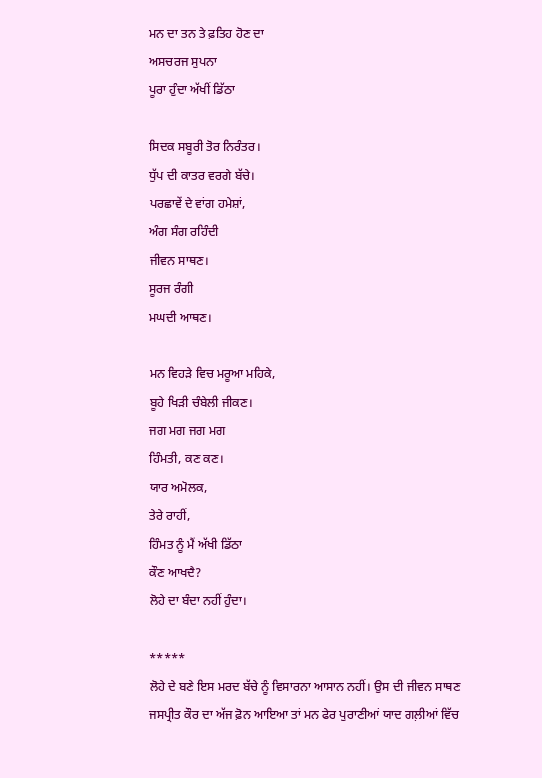ਮਨ ਦਾ ਤਨ ਤੇ ਫ਼ਤਿਹ ਹੋਣ ਦਾ
ਅਸਚਰਜ ਸੁਪਨਾ
ਪੂਰਾ ਹੁੰਦਾ ਅੱਖੀਂ ਡਿੱਠਾ

ਸਿਦਕ ਸਬੂਰੀ ਤੋਰ ਨਿਰੰਤਰ।
ਧੁੱਪ ਦੀ ਕਾਤਰ ਵਰਗੇ ਬੱਚੇ।
ਪਰਛਾਵੇਂ ਦੇ ਵਾਂਗ ਹਮੇਸ਼ਾਂ,
ਅੰਗ ਸੰਗ ਰਹਿੰਦੀ
ਜੀਵਨ ਸਾਥਣ।
ਸੂਰਜ ਰੰਗੀ
ਮਘਦੀ ਆਥਣ।

ਮਨ ਵਿਹੜੇ ਵਿਚ ਮਰੂਆ ਮਹਿਕੇ,
ਬੂਹੇ ਖਿੜੀ ਚੰਬੇਲੀ ਜੀਕਣ।
ਜਗ ਮਗ ਜਗ ਮਗ
ਹਿੰਮਤੀ, ਕਣ ਕਣ।
ਯਾਰ ਅਮੋਲਕ,
ਤੇਰੇ ਰਾਹੀਂ,
ਹਿੰਮਤ ਨੂੰ ਮੈਂ ਅੱਖੀ ਡਿੱਠਾ
ਕੌਣ ਆਖਦੈ?
ਲੋਹੇ ਦਾ ਬੰਦਾ ਨਹੀਂ ਹੁੰਦਾ।

*****
ਲੋਹੇ ਦੇ ਬਣੇ ਇਸ ਮਰਦ ਬੱਚੇ ਨੂੰ ਵਿਸਾਰਨਾ ਆਸਾਨ ਨਹੀਂ। ਉਸ ਦੀ ਜੀਵਨ ਸਾਥਣ ਜਸਪ੍ਰੀਤ ਕੌਰ ਦਾ ਅੱਜ ਫ਼ੋਨ ਆਇਆ ਤਾਂ ਮਨ ਫੇਰ ਪੁਰਾਣੀਆਂ ਯਾਦ ਗਲ਼ੀਆਂ ਵਿੱਚ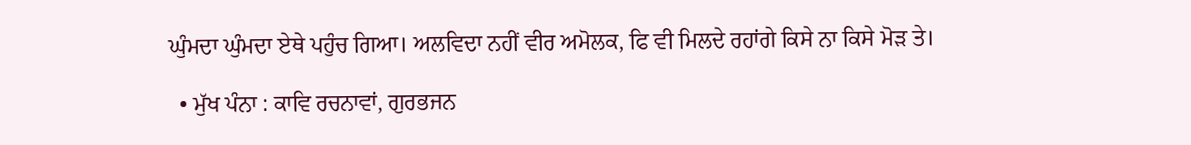ਘੁੰਮਦਾ ਘੁੰਮਦਾ ਏਥੇ ਪਹੁੰਚ ਗਿਆ। ਅਲਵਿਦਾ ਨਹੀਂ ਵੀਰ ਅਮੋਲਕ, ਫਿ ਵੀ ਮਿਲਦੇ ਰਹਾਂਗੇ ਕਿਸੇ ਨਾ ਕਿਸੇ ਮੋੜ ਤੇ।

  • ਮੁੱਖ ਪੰਨਾ : ਕਾਵਿ ਰਚਨਾਵਾਂ, ਗੁਰਭਜਨ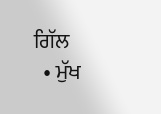ਗਿੱਲ
  • ਮੁੱਖ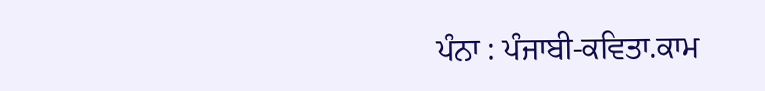ਪੰਨਾ : ਪੰਜਾਬੀ-ਕਵਿਤਾ.ਕਾਮ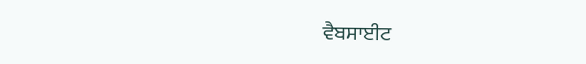ਵੈਬਸਾਈਟ